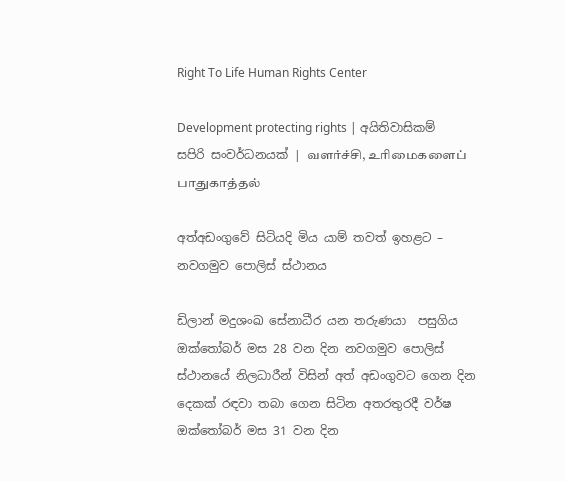Right To Life Human Rights Center

Development protecting rights | අයිතිවාසිකම් සපිරි සංවර්ධනයක් | வளர்ச்சி, உரிமைகளைப் பாதுகாத்தல்

අත්අඩංගුවේ සිටියදි මිය යාම් තවත් ඉහළට – නවගමුව පොලිස් ස්ථානය

ඩිලාන් මදුශංඛ සේනාධීර යන තරුණයා  පසුගිය ඔක්තෝබර් මස 28 වන දින නවගමුව පොලිස් ස්ථානයේ නිලධාරීන් විසින් අත් අඩංගුවට ගෙන දින දෙකක් රඳවා තබා ගෙන සිටින අතරතුරදී වර්ෂ ඔක්තෝබර් මස 31 වන දින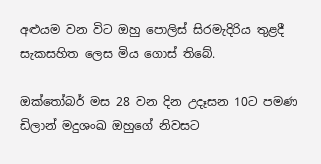අළුයම වන විට ඔහු පොලිස් සිරමැදිරිය තුළදී සැකසහිත ලෙස මිය ගොස් තිබේ.

ඔක්තෝබර් මස 28 වන දින උදෑසන 10ට පමණ ඩිලාන් මදුශංඛ ඔහුගේ නිවසට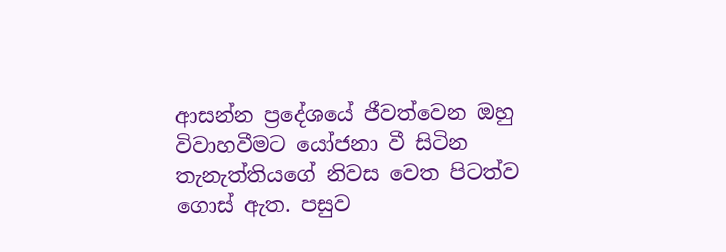ආසන්න ප්‍රදේශයේ ජීවත්වෙන ඔහු විවාහවීමට යෝජනා වී සිටින තැනැත්තියගේ නිවස වෙත පිටත්ව ගොස් ඇත. පසුව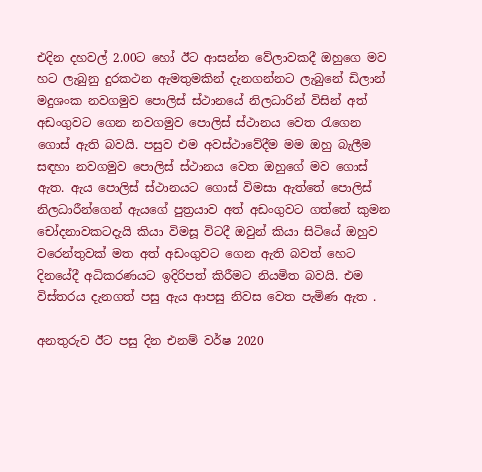එදින දහවල් 2.00ට හෝ ඊට ආසන්න වේලාවකදී ඔහුගෙ මව හට ලැබුනු දුරකථන ඇමතුමකින් දැනගන්නට ලැබුනේ ඩිලාන් මදුශංක නවගමුව පොලිස් ස්ථානයේ නිලධාරින් විසින් අත් අඩංගුවට ගෙන නවගමුව පොලිස් ස්ථානය වෙත රැගෙන ගොස් ඇති බවයි. පසුව එම අවස්ථාවේදීම මම ඔහු බැලීම සඳහා නවගමුව පොලිස් ස්ථානය වෙත ඔහුගේ මව ගොස් ඇත. ඇය පොලිස් ස්ථානයට ගොස් විමසා ඇත්තේ පොලිස් නිලධාරීන්ගෙන් ඇයගේ පුත්‍රයාව අත් අඩංගුවට ගත්තේ කුමන චෝදනාවකටදැයි කියා විමසූ විටදී ඔවුන් කියා සිටියේ ඔහුව වරෙන්තුවක් මත අත් අඩංගුවට ගෙන ඇති බවත් හෙට දිනයේදී අධිකරණයට ඉදිරිපත් කිරීමට නියමිත බවයි. එම විස්තරය දැනගත් පසු ඇය ආපසු නිවස වෙත පැමිණ ඇත .

අනතුරුව ඊට පසු දින එනම් වර්ෂ 2020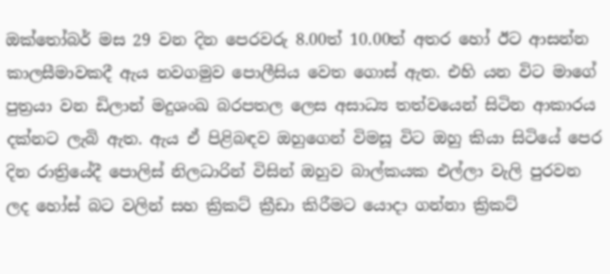ඔක්තෝබර් මස 29 වන දින පෙරවරු 8.00ත් 10.00ත් අතර හෝ ඊට ආසන්න කාලසීමාවකදී ඇය නවගමුව පොලීසිය වෙත ගොස් ඇත. එහි යන විට මාගේ පුත්‍රයා වන ඩිලාන් මදුශංඛ බරපතල ලෙස අසාධ්‍ය තත්වයෙන් සිටින ආකාරය දක්නට ලැබි ඇත. ඇය ඒ පිළිබඳව ඔහුගෙන් විමසූ විට ඔහු කියා සිටියේ පෙර දින රාත්‍රියේදී පොලිස් නිලධාරින් විසින් ඔහුව බාල්කයක එල්ලා වැලි පුරවන ලද හෝස් බට වලින් සහ ක්‍රිකට් ක්‍රීඩා කිරීමට යොදා ගන්නා ක්‍රිකට්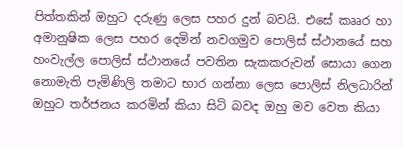පිත්තකින් ඔහුට දරුණු ලෙස පහර දුන් බවයි. එසේ කෲර හා අමානුෂික ලෙස පහර දෙමින් නවගමුව පොලිස් ස්ථානයේ සහ හංවැල්ල පොලිස් ස්ථානයේ පවතින සැකකරුවන් සොයා ගෙන නොමැති පැමිණිලි තමාට භාර ගන්නා ලෙස පොලිස් නිලධාරින් ඔහුට තර්ජනය කරමින් කියා සිටි බවද ඔහු මව වෙත කියා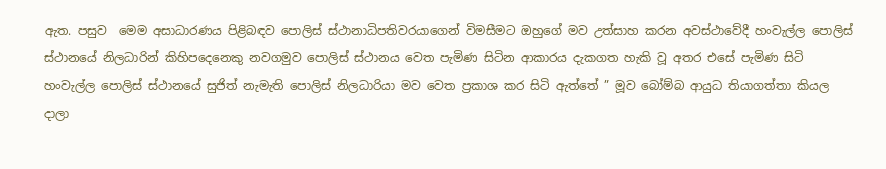ඇත. පසුව  මෙම අසාධාරණය පිළිබඳව පොලිස් ස්ථානාධිපතිවරයාගෙන් විමසීමට ඔහුගේ මව උත්සාහ කරන අවස්ථාවේදී හංවැල්ල පොලිස් ස්ථානයේ නිලධාරින් කිහිපදෙනෙකු නවගමුව පොලිස් ස්ථානය වෙත පැමිණ සිටින ආකාරය දැකගත හැකි වූ අතර එසේ පැමිණ සිටි හංවැල්ල පොලිස් ස්ථානයේ සුජිත් නැමැති පොලිස් නිලධාරියා මව වෙත ප්‍රකාශ කර සිටි ඇත්තේ ” මූව බෝම්බ ආයුධ තියාගත්තා කියල දාලා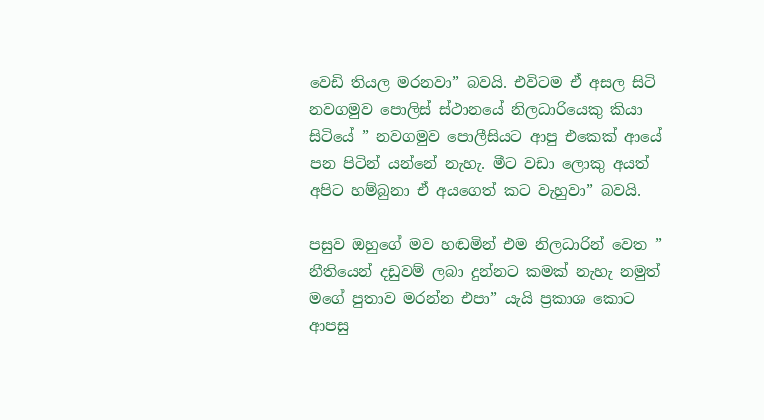වෙඩි තියල මරනවා” බවයි. එවිටම ඒ අසල සිටි නවගමුව පොලිස් ස්ථානයේ නිලධාරියෙකු කියා සිටියේ ” නවගමුව පොලීසියට ආපු එකෙක් ආයේ පන පිටින් යන්නේ නැහැ. මීට වඩා ලොකු අයත් අපිට හම්බුනා ඒ අයගෙත් කට වැහුවා” බවයි.

පසුව ඔහුගේ මව හඬමින් එම නිලධාරින් වෙත ” නීතියෙන් දඩුවම් ලබා දුන්නට කමක් නැහැ නමුත් මගේ පුතාව මරන්න එපා” යැයි ප්‍රකාශ කොට ආපසු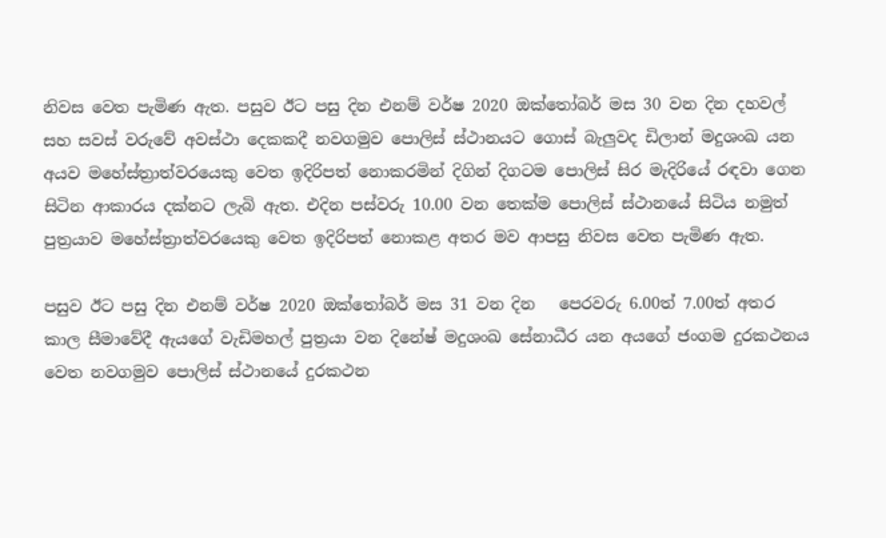නිවස වෙත පැමිණ ඇත. පසුව ඊට පසු දින එනම් වර්ෂ 2020 ඔක්තෝබර් මස 30 වන දින දහවල් සහ සවස් වරුවේ අවස්ථා දෙකකදී නවගමුව පොලිස් ස්ථානයට ගොස් බැලුවද ඩිලාන් මදුශංඛ යන අයව මහේස්ත්‍රාත්වරයෙකු වෙත ඉදිරිපත් නොකරමින් දිගින් දිගටම පොලිස් සිර මැදිරියේ රඳවා ගෙන සිටින ආකාරය දක්නට ලැබි ඇත. එදින පස්වරු 10.00 වන තෙක්ම පොලිස් ස්ථානයේ සිටිය නමුත්  පුත්‍රයාව මහේස්ත්‍රාත්වරයෙකු වෙත ඉදිරිපත් නොකළ අතර මව ආපසු නිවස වෙත පැමිණ ඇත.

පසුව ඊට පසු දින එනම් වර්ෂ 2020 ඔක්තෝබර් මස 31 වන දින   පෙරවරු 6.00ත් 7.00ත් අතර කාල සීමාවේදී ඇයගේ වැඩිමහල් පුත්‍රයා වන දිනේෂ් මදුශංඛ සේනාධීර යන අයගේ ජංගම දුරකථනය වෙත නවගමුව පොලිස් ස්ථානයේ දුරකථන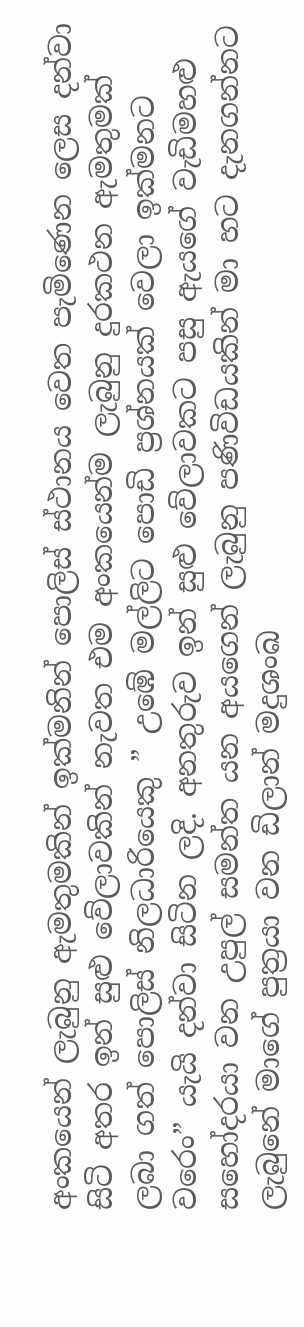අංකයෙන් ලැබුනු ඇමතුමකින් ඉක්මනින් පොලිස් ස්ථානය වෙත පැමිණෙන ලෙස දන්වා සිටි අතර ඉන් සුළු වේලාවකින් නැවත එම අංකයෙන්ම ලැබුනු දුරකථන ඇමතුමක් ලබා ගත් පොලිස් නිලධාරියෙකු ” උඹේ මල්ලිට පොඩි ප්‍රශ්නයක් වෙලා ඉක්මනට වරෙං” යැයි දන්වා සිටින ලදි. අනතුරුව ඉන් සුළු වේලාවකට පසු ඇයගේ වැඩිමහළු සහෝදරයා වන උපුල් සමන්ත යන අයගෙන් ලැබුනු පණිවිඩයකින් මා හට දැනගන්නට ලැබුනේ මාගේ පුත්‍රයා වන ඩිලාන් මදුශංඛ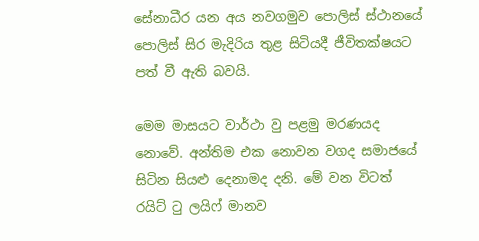සේනාධීර යන අය නවගමුව පොලිස් ස්ථානයේ පොලිස් සිර මැදිරිය තුළ සිටියදී ජීවිතක්ෂයට පත් වී ඇති බවයි.

මෙම මාසයට වාර්ථා වු පළමු මරණයද නොවේ. අන්තිම එක නොවන වගද සමාජයේ සිටින සියළු දෙනාමද දනි. මේ වන විටත් රයිට් ටු ලයිෆ් මානව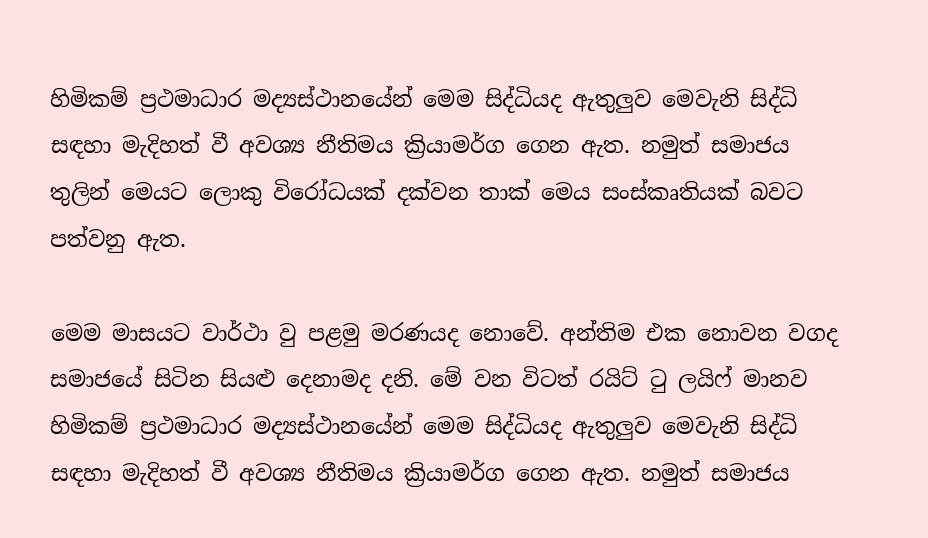හිමිකම් ප්‍රථමාධාර මද්‍යස්ථානයේන් මෙම සිද්ධියද ඇතුලුව මෙවැනි සිද්ධි සඳහා මැදිහත් වී අවශ්‍ය නීතිමය ක්‍රියාමර්ග ගෙන ඇත. නමුත් සමාජය තුලින් මෙයට ලොකු විරෝධයක් දක්වන තාක් මෙය සංස්කෘතියක් බවට පත්වනු ඇත.

මෙම මාසයට වාර්ථා වු පළමු මරණයද නොවේ. අන්තිම එක නොවන වගද සමාජයේ සිටින සියළු දෙනාමද දනි. මේ වන විටත් රයිට් ටු ලයිෆ් මානව හිමිකම් ප්‍රථමාධාර මද්‍යස්ථානයේන් මෙම සිද්ධියද ඇතුලුව මෙවැනි සිද්ධි සඳහා මැදිහත් වී අවශ්‍ය නීතිමය ක්‍රියාමර්ග ගෙන ඇත. නමුත් සමාජය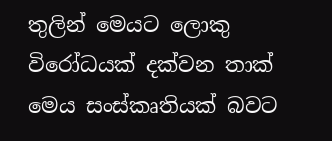තුලින් මෙයට ලොකු විරෝධයක් දක්වන තාක් මෙය සංස්කෘතියක් බවට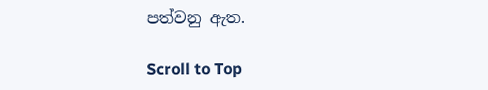පත්වනු ඇත.

Scroll to Top